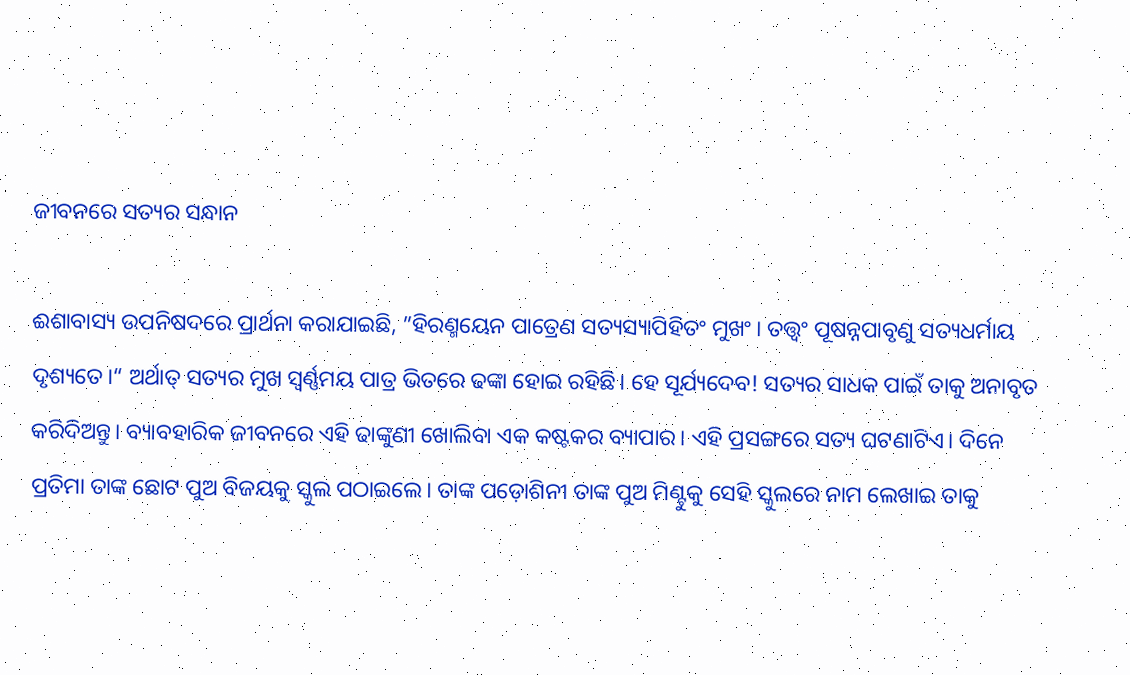ଜୀବନରେ ସତ୍ୟର ସନ୍ଧାନ

ଈଶାବାସ୍ୟ ଉପନିଷଦରେ ପ୍ରାର୍ଥନା କରାଯାଇଛି, ”ହିରଣ୍ମୟେନ ପାତ୍ରେଣ ସତ୍ୟସ୍ୟାପିହିତଂ ମୁଖଂ। ତତ୍ତ୍ୱଂ ପୂଷନ୍ନପାବୃଣୁ ସତ୍ୟଧର୍ମାୟ ଦୃଶ୍ୟତେ।“ ଅର୍ଥାତ୍‌ ସତ୍ୟର ମୁଖ ସ୍ବର୍ଣ୍ଣମୟ ପାତ୍ର ଭିତରେ ଢଙ୍କା ହୋଇ ରହିଛି। ହେ ସୂର୍ଯ୍ୟଦେବ! ସତ୍ୟର ସାଧକ ପାଇଁ ତାକୁ ଅନାବୃତ କରିଦିଅନ୍ତୁ। ବ୍ୟାବହାରିକ ଜୀବନରେ ଏହି ଢାଙ୍କୁଣୀ ଖୋଲିବା ଏକ କଷ୍ଟକର ବ୍ୟାପାର। ଏହି ପ୍ରସଙ୍ଗରେ ସତ୍ୟ ଘଟଣାଟିଏ। ଦିନେ ପ୍ରତିମା ତାଙ୍କ ଛୋଟ ପୁଅ ବିଜୟକୁ ସ୍କୁଲ ପଠାଇଲେ। ତାଙ୍କ ପଡ଼ୋଶିନୀ ତାଙ୍କ ପୁଅ ମିଣ୍ଟୁକୁ ସେହି ସ୍କୁଲରେ ନାମ ଲେଖାଇ ତାକୁ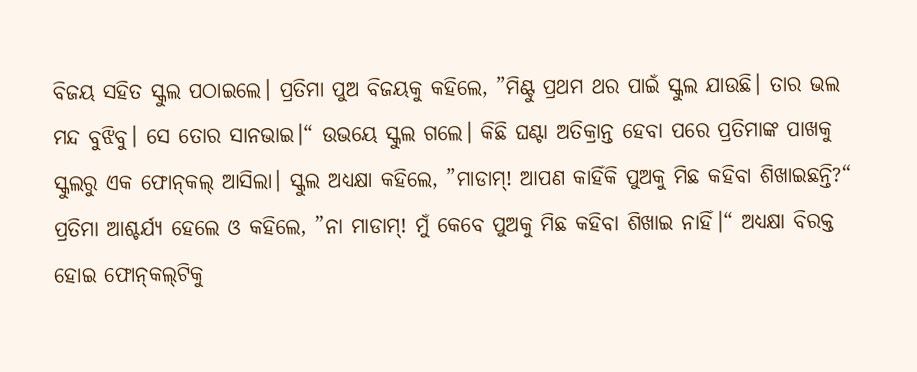ବିଜୟ ସହିତ ସ୍କୁଲ ପଠାଇଲେ। ପ୍ରତିମା ପୁଅ ବିଜୟକୁ କହିଲେ, ”ମିଣ୍ଟୁ ପ୍ରଥମ ଥର ପାଇଁ ସ୍କୁଲ ଯାଉଛି। ତାର ଭଲ ମନ୍ଦ ବୁଝିବୁ। ସେ ତୋର ସାନଭାଇ।“ ଉଭୟେ ସ୍କୁଲ ଗଲେ। କିଛି ଘଣ୍ଟା ଅତିକ୍ରାନ୍ତ ହେବା ପରେ ପ୍ରତିମାଙ୍କ ପାଖକୁ ସ୍କୁଲରୁ ଏକ ଫୋନ୍‌କଲ୍‌ ଆସିଲା। ସ୍କୁଲ ଅଧ୍ୟକ୍ଷା କହିଲେ, ”ମାଡାମ୍‌! ଆପଣ କାହିଁକି ପୁଅକୁ ମିଛ କହିବା ଶିଖାଇଛନ୍ତି?“ ପ୍ରତିମା ଆଶ୍ଚର୍ଯ୍ୟ ହେଲେ ଓ କହିଲେ, ”ନା ମାଡାମ୍‌! ମୁଁ କେବେ ପୁଅକୁ ମିଛ କହିବା ଶିଖାଇ ନାହିଁ।“ ଅଧ୍ୟକ୍ଷା ବିରକ୍ତ ହୋଇ ଫୋନ୍‌କଲ୍‌ଟିକୁ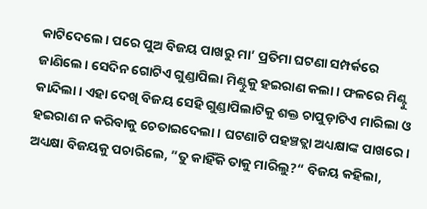କାଟିଦେଲେ। ପରେ ପୁଅ ବିଜୟ ପାଖରୁ ମା’ ପ୍ରତିମା ଘଟଣା ସମ୍ପର୍କରେ ଜାଣିଲେ। ସେଦିନ ଗୋଟିଏ ଗୁଣ୍ଡାପିଲା ମିଣ୍ଟୁକୁ ହଇରାଣ କଲା। ଫଳରେ ମିଣ୍ଟୁ କାନ୍ଦିଲା। ଏହା ଦେଖି ବିଜୟ ସେହି ଗୁଣ୍ଡାପିଲାଟିକୁ ଶକ୍ତ ଚାପୁଡ଼ାଟିଏ ମାରିଲା ଓ ହଇରାଣ ନ କରିବାକୁ ଚେତାଇଦେଲା। ଘଟଣାଟି ପହଞ୍ଚତ୍ଲା ଅଧ୍ୟକ୍ଷାଙ୍କ ପାଖରେ। ଅଧ୍ୟକ୍ଷା ବିଜୟକୁ ପଚାରିଲେ, ”ତୁ କାହିଁକି ତାକୁ ମାରିଲୁ?“ ବିଜୟ କହିଲା,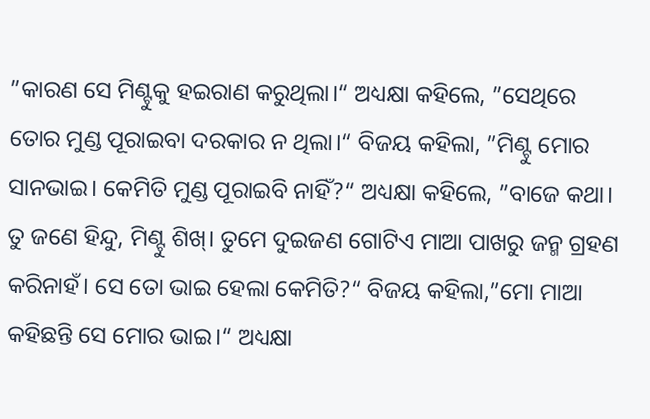”କାରଣ ସେ ମିଣ୍ଟୁକୁ ହଇରାଣ କରୁଥିଲା।“ ଅଧ୍ୟକ୍ଷା କହିଲେ, ”ସେଥିରେ ତୋର ମୁଣ୍ଡ ପୂରାଇବା ଦରକାର ନ ଥିଲା।“ ବିଜୟ କହିଲା, ”ମିଣ୍ଟୁ ମୋର ସାନଭାଇ। କେମିତି ମୁଣ୍ଡ ପୂରାଇବି ନାହିଁ?“ ଅଧ୍ୟକ୍ଷା କହିଲେ, ”ବାଜେ କଥା। ତୁ ଜଣେ ହିନ୍ଦୁ, ମିଣ୍ଟୁ ଶିଖ୍‌। ତୁମେ ଦୁଇଜଣ ଗୋଟିଏ ମାଆ ପାଖରୁ ଜନ୍ମ ଗ୍ରହଣ କରିନାହଁ। ସେ ତୋ ଭାଇ ହେଲା କେମିତି?“ ବିଜୟ କହିଲା,”ମୋ ମାଆ କହିଛନ୍ତି ସେ ମୋର ଭାଇ।“ ଅଧ୍ୟକ୍ଷା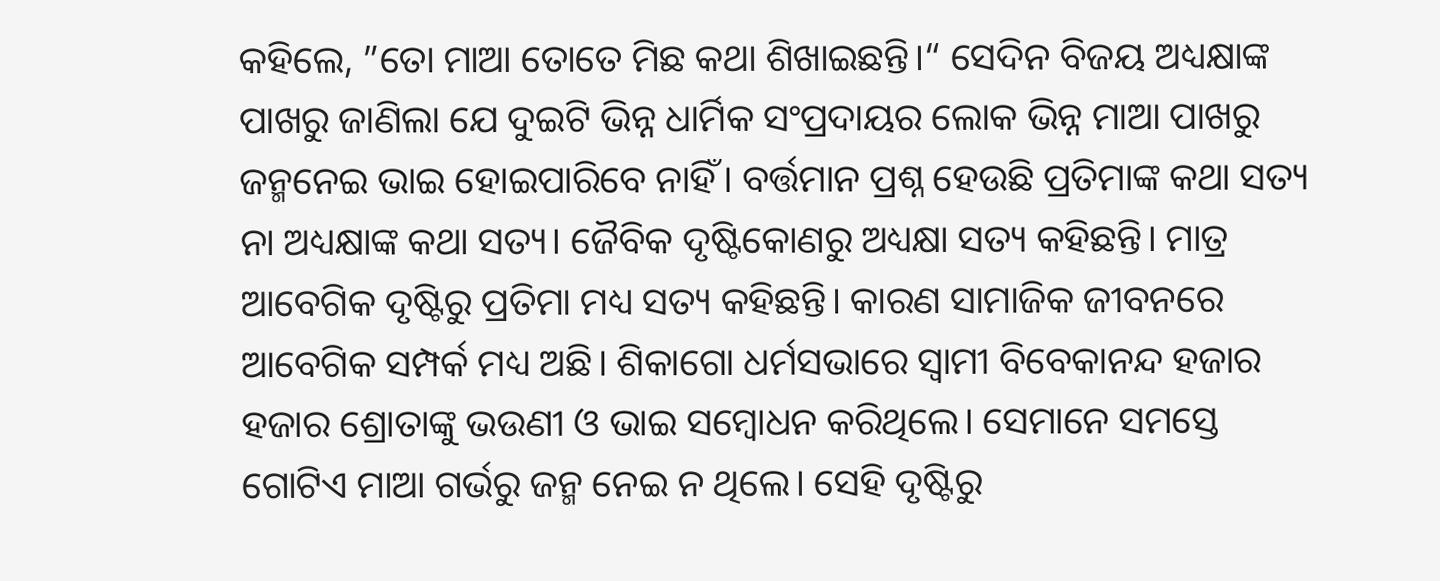କହିଲେ, ”ତୋ ମାଆ ତୋତେ ମିଛ କଥା ଶିଖାଇଛନ୍ତି।“ ସେଦିନ ବିଜୟ ଅଧ୍ୟକ୍ଷାଙ୍କ ପାଖରୁ ଜାଣିଲା ଯେ ଦୁଇଟି ଭିନ୍ନ ଧାର୍ମିକ ସଂପ୍ରଦାୟର ଲୋକ ଭିନ୍ନ ମାଆ ପାଖରୁ ଜନ୍ମନେଇ ଭାଇ ହୋଇପାରିବେ ନାହିଁ। ବର୍ତ୍ତମାନ ପ୍ରଶ୍ନ ହେଉଛି ପ୍ରତିମାଙ୍କ କଥା ସତ୍ୟ ନା ଅଧ୍ୟକ୍ଷାଙ୍କ କଥା ସତ୍ୟ। ଜୈବିକ ଦୃଷ୍ଟିକୋଣରୁ ଅଧ୍ୟକ୍ଷା ସତ୍ୟ କହିଛନ୍ତି। ମାତ୍ର ଆବେଗିକ ଦୃଷ୍ଟିରୁ ପ୍ରତିମା ମଧ୍ୟ ସତ୍ୟ କହିଛନ୍ତି। କାରଣ ସାମାଜିକ ଜୀବନରେ ଆବେଗିକ ସମ୍ପର୍କ ମଧ୍ୟ ଅଛି। ଶିକାଗୋ ଧର୍ମସଭାରେ ସ୍ବାମୀ ବିବେକାନନ୍ଦ ହଜାର ହଜାର ଶ୍ରୋତାଙ୍କୁ ଭଉଣୀ ଓ ଭାଇ ସମ୍ବୋଧନ କରିଥିଲେ। ସେମାନେ ସମସ୍ତେ ଗୋଟିଏ ମାଆ ଗର୍ଭରୁ ଜନ୍ମ ନେଇ ନ ଥିଲେ। ସେହି ଦୃଷ୍ଟିରୁ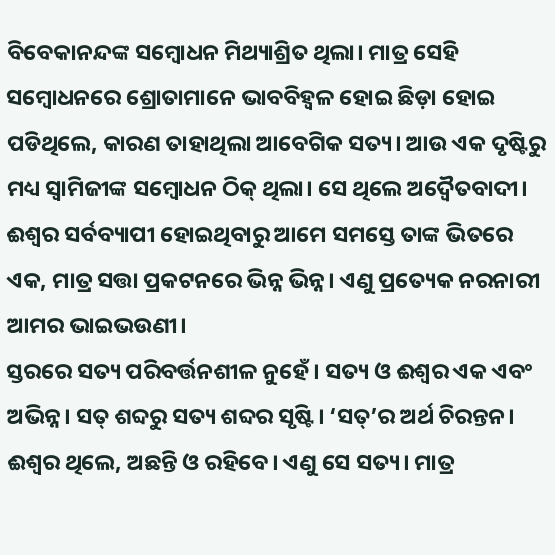ବିବେକାନନ୍ଦଙ୍କ ସମ୍ବୋଧନ ମିଥ୍ୟାଶ୍ରିତ ଥିଲା। ମାତ୍ର ସେହି ସମ୍ବୋଧନରେ ଶ୍ରୋତାମାନେ ଭାବବିହ୍ବଳ ହୋଇ ଛିଡ଼ା ହୋଇ ପଡିଥିଲେ, କାରଣ ତାହାଥିଲା ଆବେଗିକ ସତ୍ୟ। ଆଉ ଏକ ଦୃଷ୍ଟିରୁ ମଧ୍ୟ ସ୍ବାମିଜୀଙ୍କ ସମ୍ବୋଧନ ଠିକ୍‌ ଥିଲା। ସେ ଥିଲେ ଅଦ୍ୱୈତବାଦୀ। ଈଶ୍ୱର ସର୍ବବ୍ୟାପୀ ହୋଇଥିବାରୁ ଆମେ ସମସ୍ତେ ତାଙ୍କ ଭିତରେ ଏକ, ମାତ୍ର ସତ୍ତା ପ୍ରକଟନରେ ଭିନ୍ନ ଭିନ୍ନ। ଏଣୁ ପ୍ରତ୍ୟେକ ନରନାରୀ ଆମର ଭାଇଭଉଣୀ।
ସ୍ତରରେ ସତ୍ୟ ପରିବର୍ତ୍ତନଶୀଳ ନୁହେଁ। ସତ୍ୟ ଓ ଈଶ୍ୱର ଏକ ଏବଂ ଅଭିନ୍ନ। ସତ୍‌ ଶବ୍ଦରୁ ସତ୍ୟ ଶବ୍ଦର ସୃଷ୍ଟି। ‘ସତ୍‌’ର ଅର୍ଥ ଚିରନ୍ତନ। ଈଶ୍ୱର ଥିଲେ, ଅଛନ୍ତି ଓ ରହିବେ। ଏଣୁ ସେ ସତ୍ୟ। ମାତ୍ର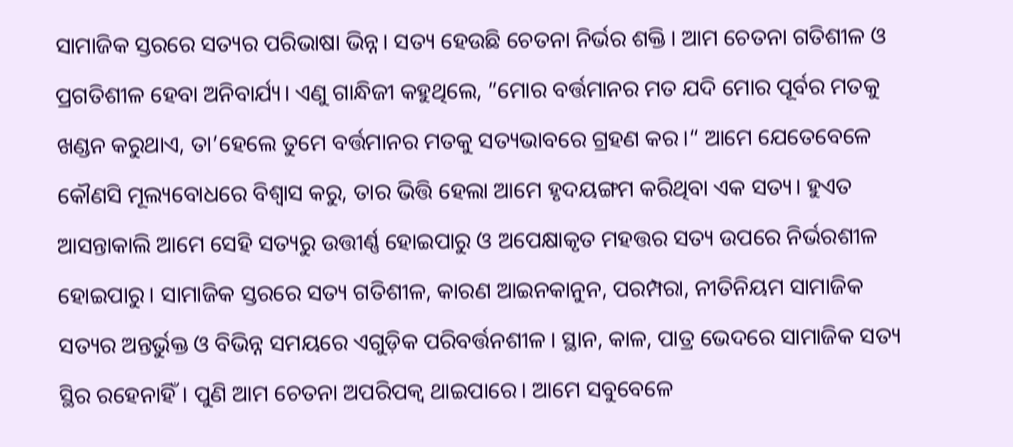ସାମାଜିକ ସ୍ତରରେ ସତ୍ୟର ପରିଭାଷା ଭିନ୍ନ। ସତ୍ୟ ହେଉଛି ଚେତନା ନିର୍ଭର ଶକ୍ତି। ଆମ ଚେତନା ଗତିଶୀଳ ଓ ପ୍ରଗତିଶୀଳ ହେବା ଅନିବାର୍ଯ୍ୟ। ଏଣୁ ଗାନ୍ଧିଜୀ କହୁଥିଲେ, ”ମୋର ବର୍ତ୍ତମାନର ମତ ଯଦି ମୋର ପୂର୍ବର ମତକୁ ଖଣ୍ଡନ କରୁଥାଏ, ତା’ହେଲେ ତୁମେ ବର୍ତ୍ତମାନର ମତକୁ ସତ୍ୟଭାବରେ ଗ୍ରହଣ କର।“ ଆମେ ଯେତେବେଳେ କୌଣସି ମୂଲ୍ୟବୋଧରେ ବିଶ୍ୱାସ କରୁ, ତାର ଭିତ୍ତି ହେଲା ଆମେ ହୃଦୟଙ୍ଗମ କରିଥିବା ଏକ ସତ୍ୟ। ହୁଏତ ଆସନ୍ତାକାଲି ଆମେ ସେହି ସତ୍ୟରୁ ଉତ୍ତୀର୍ଣ୍ଣ ହୋଇପାରୁ ଓ ଅପେକ୍ଷାକୃତ ମହତ୍ତର ସତ୍ୟ ଉପରେ ନିର୍ଭରଶୀଳ ହୋଇପାରୁ। ସାମାଜିକ ସ୍ତରରେ ସତ୍ୟ ଗତିଶୀଳ, କାରଣ ଆଇନକାନୁନ, ପରମ୍ପରା, ନୀତିନିୟମ ସାମାଜିକ ସତ୍ୟର ଅନ୍ତର୍ଭୁକ୍ତ ଓ ବିଭିନ୍ନ ସମୟରେ ଏଗୁଡ଼ିକ ପରିବର୍ତ୍ତନଶୀଳ। ସ୍ଥାନ, କାଳ, ପାତ୍ର ଭେଦରେ ସାମାଜିକ ସତ୍ୟ ସ୍ଥିର ରହେନାହିଁ। ପୁଣି ଆମ ଚେତନା ଅପରିପକ୍ୱ ଥାଇପାରେ। ଆମେ ସବୁବେଳେ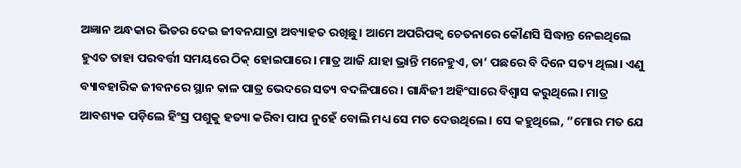ଅଜ୍ଞାନ ଅନ୍ଧକାର ଭିତର ଦେଇ ଜୀବନଯାତ୍ରା ଅବ୍ୟାହତ ରଖିଛୁ। ଆମେ ଅପରିପକ୍ୱ ଚେତନାରେ କୌଣସି ସିଦ୍ଧାନ୍ତ ନେଇଥିଲେ ହୁଏତ ତାହା ପରବର୍ତ୍ତୀ ସମୟରେ ଠିକ୍‌ ହୋଇପାରେ। ମାତ୍ର ଆଜି ଯାହା ଭ୍ରାନ୍ତି ମନେହୁଏ, ତା’ ପଛରେ ବି ଦିନେ ସତ୍ୟ ଥିଲା। ଏଣୁ ବ୍ୟାବହାରିକ ଜୀବନରେ ସ୍ଥାନ କାଳ ପାତ୍ର ଭେଦରେ ସତ୍ୟ ବଦଳିପାରେ। ଗାନ୍ଧିଜୀ ଅହିଂସାରେ ବିଶ୍ୱାସ କରୁଥିଲେ। ମାତ୍ର ଆବଶ୍ୟକ ପଡ଼ିଲେ ହିଂସ୍ର ପଶୁକୁ ହତ୍ୟା କରିବା ପାପ ନୁହେଁ ବୋଲି ମଧ୍ୟ ସେ ମତ ଦେଉଥିଲେ। ସେ କହୁଥିଲେ, ”ମୋର ମତ ଯେ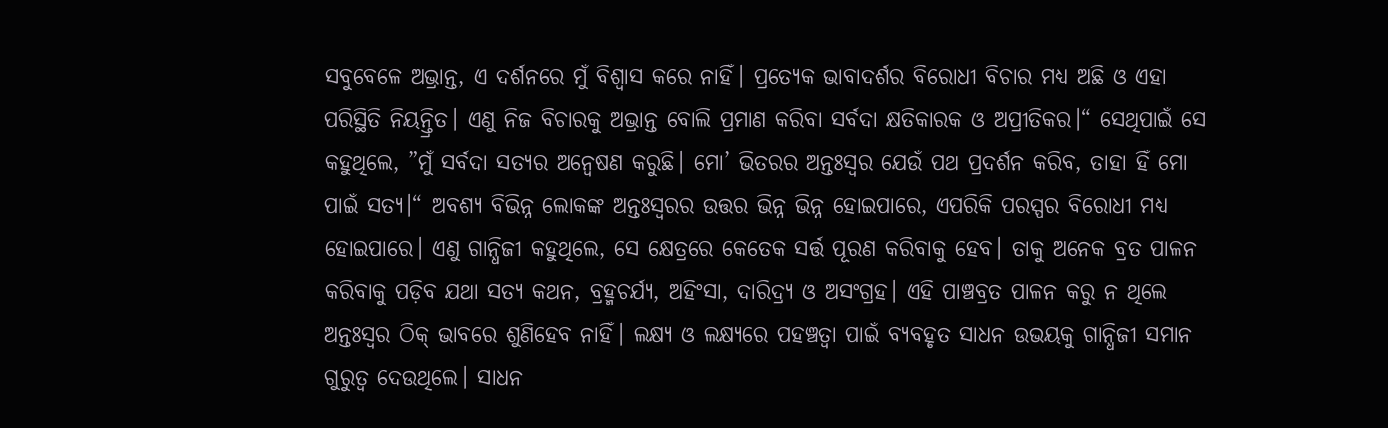ସବୁବେଳେ ଅଭ୍ରାନ୍ତ, ଏ ଦର୍ଶନରେ ମୁଁ ବିଶ୍ୱାସ କରେ ନାହିଁ। ପ୍ରତ୍ୟେକ ଭାବାଦର୍ଶର ବିରୋଧୀ ବିଚାର ମଧ୍ୟ ଅଛି ଓ ଏହା ପରିସ୍ଥିତି ନିୟନ୍ତ୍ରିତ। ଏଣୁ ନିଜ ବିଚାରକୁ ଅଭ୍ରାନ୍ତ ବୋଲି ପ୍ରମାଣ କରିବା ସର୍ବଦା କ୍ଷତିକାରକ ଓ ଅପ୍ରୀତିକର।“ ସେଥିପାଇଁ ସେ କହୁଥିଲେ, ”ମୁଁ ସର୍ବଦା ସତ୍ୟର ଅନ୍ବେଷଣ କରୁଛି। ମୋ’ ଭିତରର ଅନ୍ତଃସ୍ବର ଯେଉଁ ପଥ ପ୍ରଦର୍ଶନ କରିବ, ତାହା ହିଁ ମୋ ପାଇଁ ସତ୍ୟ।“ ଅବଶ୍ୟ ବିଭିନ୍ନ ଲୋକଙ୍କ ଅନ୍ତଃସ୍ବରର ଉତ୍ତର ଭିନ୍ନ ଭିନ୍ନ ହୋଇପାରେ, ଏପରିକି ପରସ୍ପର ବିରୋଧୀ ମଧ୍ୟ ହୋଇପାରେ। ଏଣୁ ଗାନ୍ଧିଜୀ କହୁଥିଲେ, ସେ କ୍ଷେତ୍ରରେ କେତେକ ସର୍ତ୍ତ ପୂରଣ କରିବାକୁ ହେବ। ତାକୁ ଅନେକ ବ୍ରତ ପାଳନ କରିବାକୁ ପଡ଼ିବ ଯଥା ସତ୍ୟ କଥନ, ବ୍ରହ୍ମଚର୍ଯ୍ୟ, ଅହିଂସା, ଦାରିଦ୍ର୍ୟ ଓ ଅସଂଗ୍ରହ। ଏହି ପାଞ୍ଚବ୍ରତ ପାଳନ କରୁ ନ ଥିଲେ ଅନ୍ତଃସ୍ବର ଠିକ୍‌ ଭାବରେ ଶୁଣିହେବ ନାହିଁ। ଲକ୍ଷ୍ୟ ଓ ଲକ୍ଷ୍ୟରେ ପହଞ୍ଚତ୍ବା ପାଇଁ ବ୍ୟବହୃତ ସାଧନ ଉଭୟକୁ ଗାନ୍ଧିଜୀ ସମାନ ଗୁରୁତ୍ୱ ଦେଉଥିଲେ। ସାଧନ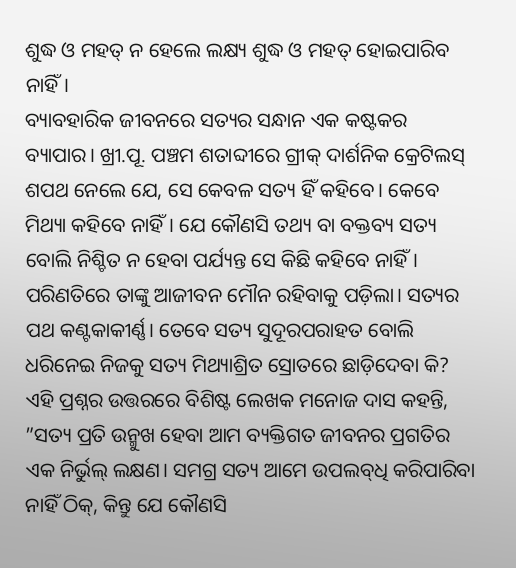ଶୁଦ୍ଧ ଓ ମହତ୍‌ ନ ହେଲେ ଲକ୍ଷ୍ୟ ଶୁଦ୍ଧ ଓ ମହତ୍‌ ହୋଇପାରିବ ନାହିଁ।
ବ୍ୟାବହାରିକ ଜୀବନରେ ସତ୍ୟର ସନ୍ଧାନ ଏକ କଷ୍ଟକର ବ୍ୟାପାର। ଖ୍ରୀ.ପୂ. ପଞ୍ଚମ ଶତାବ୍ଦୀରେ ଗ୍ରୀକ୍‌ ଦାର୍ଶନିକ କ୍ରେଟିଲସ୍‌ ଶପଥ ନେଲେ ଯେ, ସେ କେବଳ ସତ୍ୟ ହିଁ କହିବେ। କେବେ ମିଥ୍ୟା କହିବେ ନାହିଁ। ଯେ କୌଣସି ତଥ୍ୟ ବା ବକ୍ତବ୍ୟ ସତ୍ୟ ବୋଲି ନିଶ୍ଚିତ ନ ହେବା ପର୍ଯ୍ୟନ୍ତ ସେ କିଛି କହିବେ ନାହିଁ। ପରିଣତିରେ ତାଙ୍କୁ ଆଜୀବନ ମୌନ ରହିବାକୁ ପଡ଼ିଲା। ସତ୍ୟର ପଥ କଣ୍ଟକାକୀର୍ଣ୍ଣ। ତେବେ ସତ୍ୟ ସୁଦୂରପରାହତ ବୋଲି ଧରିନେଇ ନିଜକୁ ସତ୍ୟ ମିଥ୍ୟାଶ୍ରିତ ସ୍ରୋତରେ ଛାଡ଼ିଦେବା କି? ଏହି ପ୍ରଶ୍ନର ଉତ୍ତରରେ ବିଶିଷ୍ଟ ଲେଖକ ମନୋଜ ଦାସ କହନ୍ତି, ”ସତ୍ୟ ପ୍ରତି ଉନ୍ମୁଖ ହେବା ଆମ ବ୍ୟକ୍ତିଗତ ଜୀବନର ପ୍ରଗତିର ଏକ ନିର୍ଭୁଲ୍‌ ଲକ୍ଷଣ। ସମଗ୍ର ସତ୍ୟ ଆମେ ଉପଲବ୍‌ଧି କରିପାରିବା ନାହିଁ ଠିକ୍‌, କିନ୍ତୁ ଯେ କୌଣସି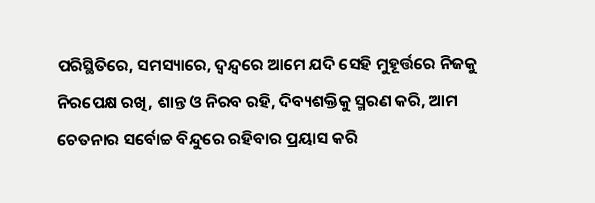ପରିସ୍ଥିତିରେ, ସମସ୍ୟାରେ, ଦ୍ୱନ୍ଦ୍ୱରେ ଆମେ ଯଦି ସେହି ମୁହୂର୍ତ୍ତରେ ନିଜକୁ ନିରପେକ୍ଷ ରଖି, ଶାନ୍ତ ଓ ନିରବ ରହି, ଦିବ୍ୟଶକ୍ତିକୁ ସ୍ମରଣ କରି, ଆମ ଚେତନାର ସର୍ବୋଚ୍ଚ ବିନ୍ଦୁରେ ରହିବାର ପ୍ରୟାସ କରି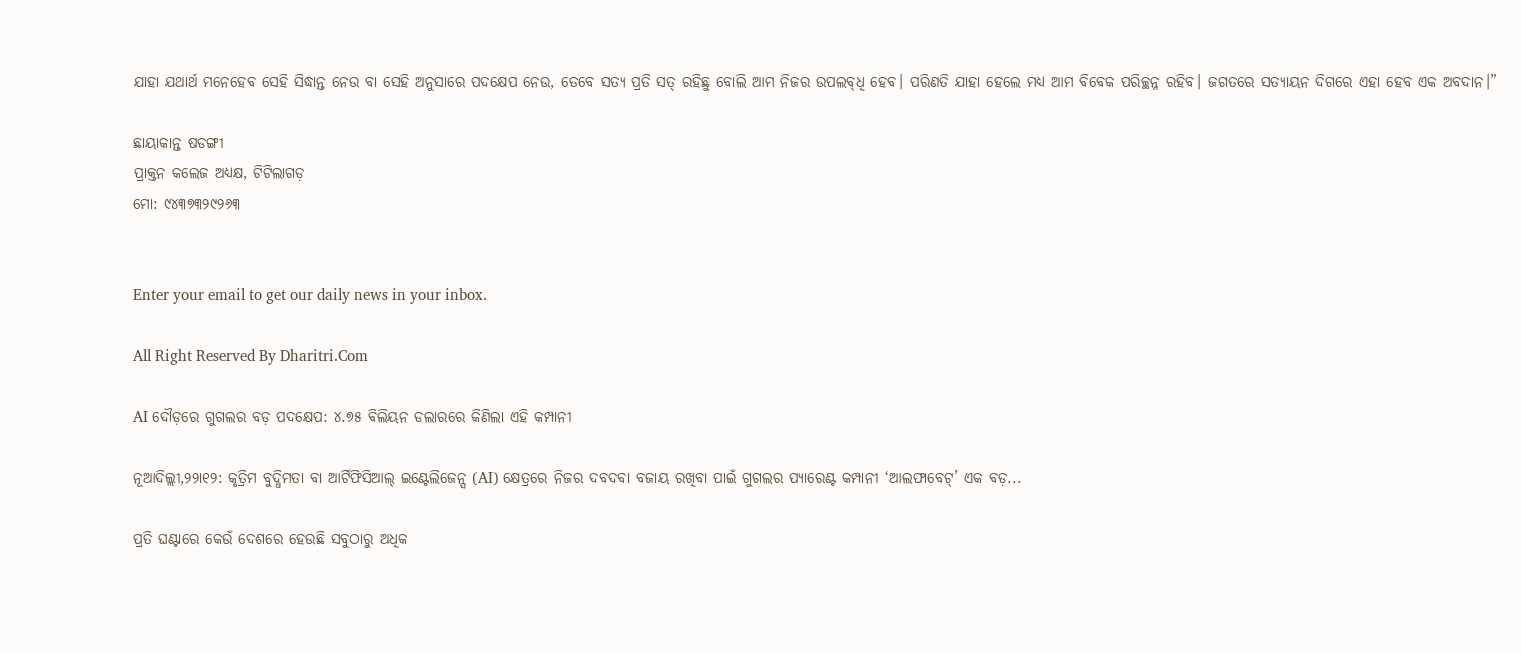ଯାହା ଯଥାର୍ଥ ମନେହେବ ସେହି ସିଦ୍ଧାନ୍ତ ନେଉ ବା ସେହି ଅନୁସାରେ ପଦକ୍ଷେପ ନେଉ, ତେବେ ସତ୍ୟ ପ୍ରତି ସତ୍‌ ରହିଛୁ ବୋଲି ଆମ ନିଜର ଉପଲବ୍‌ଧି ହେବ। ପରିଣତି ଯାହା ହେଲେ ମଧ୍ୟ ଆମ ବିବେକ ପରିଚ୍ଛନ୍ନ ରହିବ। ଜଗତରେ ସତ୍ୟାୟନ ଦିଗରେ ଏହା ହେବ ଏକ ଅବଦାନ।”

ଛାୟାକାନ୍ତ ଷଡଙ୍ଗୀ
ପ୍ରାକ୍ତନ କଲେଜ ଅଧ୍ୟକ୍ଷ, ଟିଟିଲାଗଡ଼
ମୋ: ୯୪୩୭୩୨୯୨୬୩


Enter your email to get our daily news in your inbox.

All Right Reserved By Dharitri.Com

AI ଦୌଡ଼ରେ ଗୁଗଲର ବଡ଼ ପଦକ୍ଷେପ: ୪.୭୫ ବିଲିୟନ ଡଲାରରେ କିଣିଲା ଏହି କମ୍ପାନୀ

ନୂଆଦିଲ୍ଲୀ,୨୨ା୧୨: କୃତ୍ରିମ ବୁଦ୍ଧିମତା ବା ଆର୍ଟିଫିସିଆଲ୍ ଇଣ୍ଟେଲିଜେନ୍ସ (AI) କ୍ଷେତ୍ରରେ ନିଜର ଦବଦବା ବଜାୟ ରଖିବା ପାଇଁ ଗୁଗଲର ପ୍ୟାରେଣ୍ଟ କମ୍ପାନୀ ‘ଆଲଫାବେଟ୍’ ଏକ ବଡ଼...

ପ୍ରତି ଘଣ୍ଟାରେ କେଉଁ ଦେଶରେ ହେଉଛି ସବୁଠାରୁ ଅଧିକ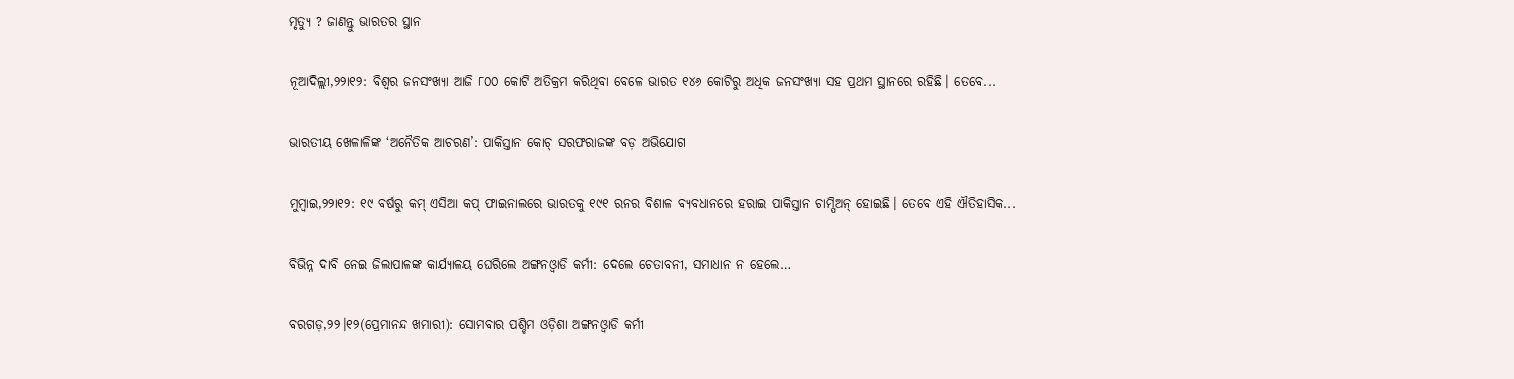ମୃତ୍ୟୁ ? ଜାଣନ୍ତୁ ଭାରତର ସ୍ଥାନ

ନୂଆଦିଲ୍ଲୀ,୨୨ା୧୨: ବିଶ୍ୱର ଜନସଂଖ୍ୟା ଆଜି ୮୦୦ କୋଟି ଅତିକ୍ରମ କରିଥିବା ବେଳେ ଭାରତ ୧୪୬ କୋଟିରୁ ଅଧିକ ଜନସଂଖ୍ୟା ସହ ପ୍ରଥମ ସ୍ଥାନରେ ରହିଛି। ତେବେ...

ଭାରତୀୟ ଖେଳାଳିଙ୍କ ‘ଅନୈତିକ ଆଚରଣ’: ପାକିସ୍ତାନ କୋଚ୍ ସରଫରାଜଙ୍କ ବଡ଼ ଅଭିଯୋଗ

ମୁମ୍ବାଇ,୨୨ା୧୨: ୧୯ ବର୍ଷରୁ କମ୍ ଏସିଆ କପ୍ ଫାଇନାଲରେ ଭାରତକୁ ୧୯୧ ରନର ବିଶାଳ ବ୍ୟବଧାନରେ ହରାଇ ପାକିସ୍ତାନ ଚାମ୍ପିଅନ୍ ହୋଇଛି। ତେବେ ଏହି ଐତିହାସିକ...

ବିଭିନ୍ନ ଦାବି ନେଇ ଜିଲାପାଳଙ୍କ କାର୍ଯ୍ୟାଳୟ ଘେରିଲେ ଅଙ୍ଗନଓ୍ବାଡି କର୍ମୀ: ଦେଲେ ଚେତାବନୀ, ସମାଧାନ ନ ହେଲେ…

ବରଗଡ଼,୨୨।୧୨(ପ୍ରେମାନନ୍ଦ ଖମାରୀ): ସୋମବାର ପଶ୍ଚିମ ଓଡ଼ିଶା ଅଙ୍ଗନଓ୍ବାଡି କର୍ମୀ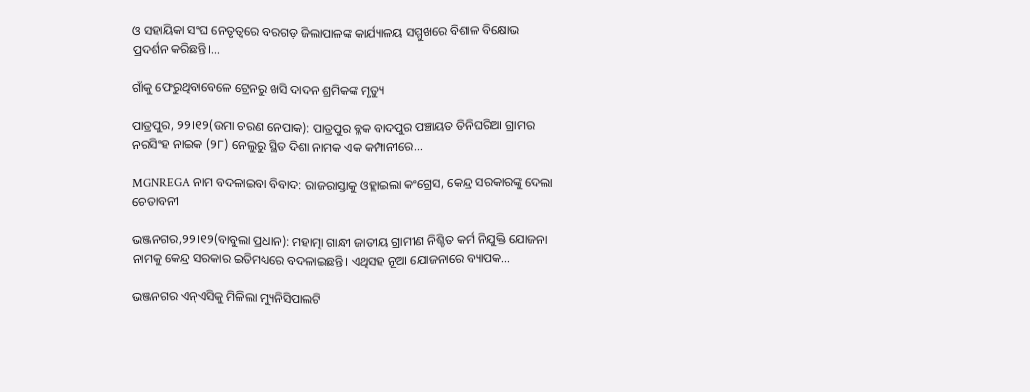ଓ ସହାୟିକା ସଂଘ ନେତୃତ୍ୱରେ ବରଗଡ଼ ଜିଲାପାଳଙ୍କ କାର୍ଯ୍ୟାଳୟ ସମ୍ମୁଖରେ ବିଶାଳ ବିକ୍ଷୋଭ ପ୍ରଦର୍ଶନ କରିଛନ୍ତି।...

ଗାଁକୁ ଫେରୁଥିବାବେଳେ ଟ୍ରେନରୁ ଖସି ଦାଦନ ଶ୍ରମିକଙ୍କ ମୃତ୍ୟୁ

ପାତ୍ରପୁର, ୨୨।୧୨(ଉମା ଚରଣ ନେପାକ): ପାତ୍ରପୁର ବ୍ଳକ ବାଦପୁର ପଞ୍ଚାୟତ ତିନିଘରିଆ ଗ୍ରାମର ନରସିଂହ ନାଇକ (୨୮) ନେଲୁରୁ ସ୍ଥିତ ଦିଶା ନାମକ ଏକ କମ୍ପାନୀରେ...

MGNREGA ନାମ ବଦଳାଇବା ବିବାଦ: ରାଜରାସ୍ତାକୁ ଓହ୍ଲାଇଲା କଂଗ୍ରେସ, କେନ୍ଦ୍ର ସରକାରଙ୍କୁ ଦେଲା ଚେତାବନୀ

ଭଞ୍ଜନଗର,୨୨।୧୨(ବାବୁଲା ପ୍ରଧାନ): ମହାତ୍ମା ଗାନ୍ଧୀ ଜାତୀୟ ଗ୍ରାମୀଣ ନିଶ୍ଚିତ କର୍ମ ନିଯୁକ୍ତି ଯୋଜନା ନାମକୁ କେନ୍ଦ୍ର ସରକାର ଇତିମଧ୍ୟରେ ବଦଳାଇଛନ୍ତି। ଏଥିସହ ନୂଆ ଯୋଜନାରେ ବ୍ୟାପକ...

ଭଞ୍ଜନଗର ଏନ୍‌ଏସିକୁ ମିଳିଲା ମ୍ୟୁନିସିପାଲଟି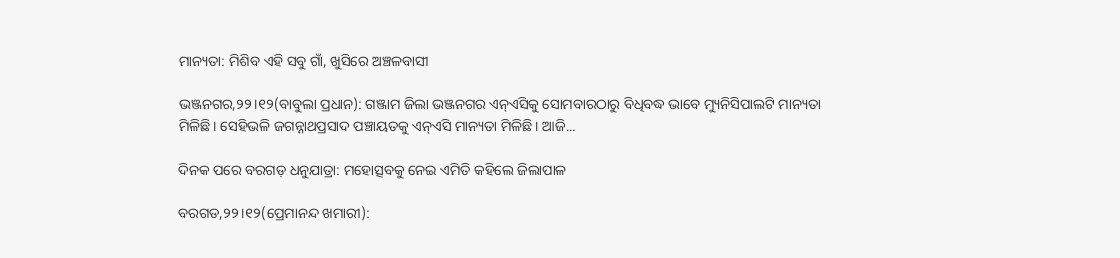ମାନ୍ୟତା: ମିଶିବ ଏହି ସବୁ ଗାଁ, ଖୁସିରେ ଅଞ୍ଚଳବାସୀ

ଭଞ୍ଜନଗର,୨୨।୧୨(ବାବୁଲା ପ୍ରଧାନ): ଗଞ୍ଜାମ ଜିଲା ଭଞ୍ଜନଗର ଏନ୍‌ଏସିକୁ ସୋମବାରଠାରୁ ବିଧିବଦ୍ଧ ଭାବେ ମ୍ୟୁନିସିପାଲଟି ମାନ୍ୟତା ମିଳିଛି। ସେହିଭଳି ଜଗନ୍ନାଥପ୍ରସାଦ ପଞ୍ଚାୟତକୁ ଏନ୍‌ଏସି ମାନ୍ୟତା ମିଳିଛି। ଆଜି...

ଦିନକ ପରେ ବରଗଡ଼ ଧନୁଯାତ୍ରା: ମହୋତ୍ସବକୁ ନେଇ ଏମିତି କହିଲେ ଜିଲାପାଳ

ବରଗଡ,୨୨।୧୨(ପ୍ରେମାନନ୍ଦ ଖମାରୀ):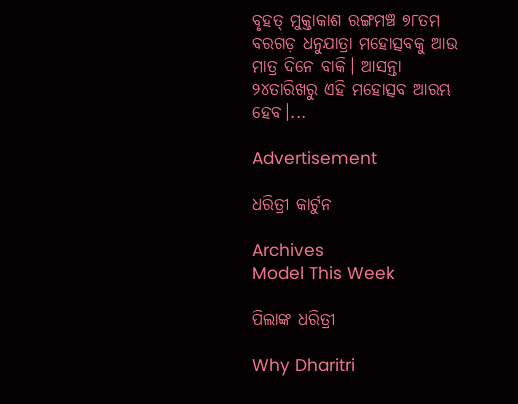ବୃହତ୍‌ ମୁକ୍ତାକାଶ ରଙ୍ଗମଞ୍ଚ ୭୮ତମ ବରଗଡ଼ ଧନୁଯାତ୍ରା ମହୋତ୍ସବକୁ ଆଉ ମାତ୍ର ଦିନେ ବାକି। ଆସନ୍ତା ୨୪ତାରିଖରୁ ଏହି ମହୋତ୍ସବ ଆରମ୍ଭ ହେବ।...

Advertisement

ଧରିତ୍ରୀ କାର୍ଟୁନ

Archives
Model This Week

ପିଲାଙ୍କ ଧରିତ୍ରୀ

Why Dharitri